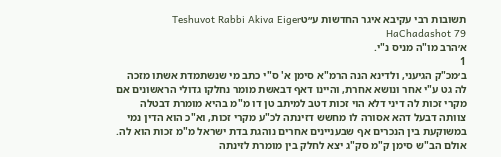תשובות רבי עקיבא איגר החדשות ע״טTeshuvot Rabbi Akiva Eiger HaChadashot 79
א׳הרב מו"ה מניס נ"י.
1
ב׳מכ"ק הגיעני, ולדינא הנה הרמ"א סימן א' ס"י כתב מי שנשתמדת אשתו מזכה לה גט ע"י אחר ונושא אחרת, והיינו דאף דבאשת מומר נחלקו גדולי הראשונים אם מקרי זכות לה דיני דלא הוי זכות דטב למיתב טן דו מ"מ בהיא מומרת דבטלה צוותה דבעל דהא אסורה לו מחשש דזינתה לכ"ע מקרי זכות, וא"כ הוא הדין נמי במשוקעת בין הנכרים אף שבעניינים אחרים נוהגת בדת ישראל מ"מ זכות הוא לה. אולם הב"ש סימן ק"מ סק"ג יצא לחלק בין מומרת לזינתה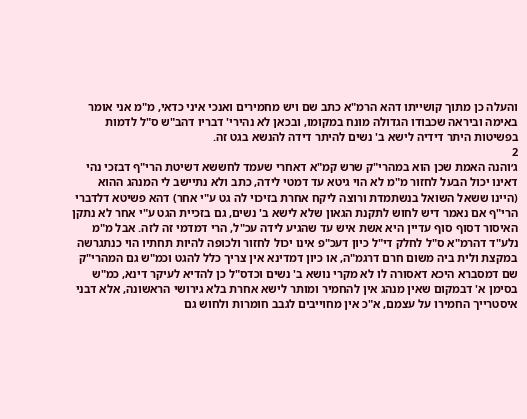והעלה כן מתוך קושייתו דהא הרמ"א כתב שם ויש מחמירים ואנכי איני כדאי, מ"מ אני אומר באימה וביראה שכבודו הגדולה מונח במקומו, ובכאן לא נהירי' דבריו דהב"ש ס"ל לדמות בפשיטות היתר דידיה לישא ב' נשים להיתר דידה להנשא בגט זה.
2
ג׳והנה האמת שכן הוא במהרי"ק שרש קמ"א דאחרי שעמד לחששא דשיטת הרי"ף דבזכי נהי דאינו יכול הבעל לחזור מ"מ לא הוי גיטא עד דמטי לידה, כתב ולא נתיישב לי המנהג ההוא (היינו ששאל השואל בנשתמדת ורוצה ליקח אחרת בזיכוי לה גט ע"י אחר) דהא פשיטא דלדברי הרי"ף אם נאמר דיש לחוש לתקנת הגאון שלא לישא ב' נשים, גם בזכיית הגט ע"י אחר לא נתקן האיסור דסוף סוף עדיין היא אשת איש עד שהגיע לידה עכ"ל, הרי דמדמי זה לזה. אבל מ"מ נלע"ד דהרמ"א ס"ל לחלק די"ל כיון דעכ"פ אינו יכול לחזור ולכופה להיות תחתיו הוי כנתגרשה במקצת ולית ביה משום חרם דרגמ"ה, או כיון דמדינא אין צריך כלל להגט וכמ"ש גם המהרי"ק שם דמסברא היכא דאסורה לו לא מקרי נושא ב' נשים וכדס"ל כן להדיא לעיקר דינא, כמ"ש בסימן א' דבמקום שאין מנהג אין להחמיר ומותר לישא אחרת בלא גירושי הראשונה, אלא דבני איסטרייך החמירו על עצמם, א"כ אין מחוייבים לגבב חומרות ולחוש גם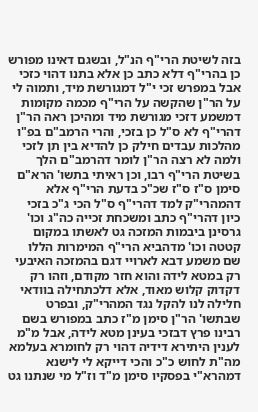בזה לשיטת הרי"ף הנ"ל, ובשגם דאינו מפורש כן בהרי"ף דלא כתב כן אלא בתנו דהוי כזכי אבל במפרש זכי י"ל דמגורשת מיד, ותמוה לי על הר"ן שהקשה על הרי"ף מכמה מקומות דמשמע דזכי מגורשת מיד ומהיכן ראה הר"ן דהרי"ף לא ס"ל כן בזכי, והרי הרמב"ם בפ"ו מהלכות עבדים חילק כן להדיא בין תן לזכי ולמה לא רצה הר"ן לומר דהרמב"ם הלך בשיטת הרי"ף רבו, וכן ראיתי בתשו' הרא"ם סימן ס"ז ס"ז שכ"כ בדעת הרי"ף אלא דהמהרי"ק למד דהרי"ף ס"ל הכי ג"כ בזכי כיון דהרי"ף כתב ומשכחת זכייה כה"ג וכו' גרסינן ביבמות המזכה גט לאשתו במקום קטטה וכו' מדהביא הרי"ף המימרות הללו שם משמע דבא לארויי דגם בהמזכה האיבעי רק במטא לידה והוא חזר מקודם, וזהו רק דקדוק קלוש מאוד, אלא דלכתחילה בוודאי חלילה לנו להקל נגד המהרי"ק, ובפרט שבתשו' הר"ן סימן מ"ז כתב במפורש בשם רבינו פרץ דבזכי בעינן מטא לידה, אבל מ"מ לענין היתירא דידיה דהוי רק לחומרא בעלמא מה"ת לחוש כ"כ והכי דייקא לי לישנא דמהרא"י בפסקיו סימן מ"ד וז"ל מי שנתנו גט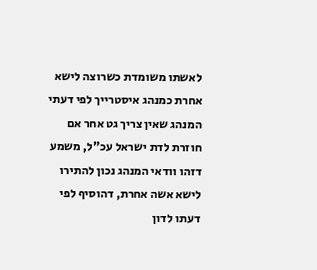לאשתו משומדת כשרוצה לישא אחרת כמנהג איסטרייך לפי דעתי המנהג שאין צריך גט אחר אם חוזרת לדת ישראל עכ"ל, משמע דזהו וודאי המנהג נכון להתירו לישא אשה אחרת, דהוסיף לפי דעתו לדון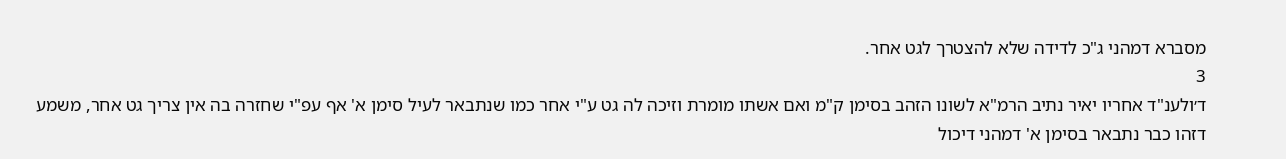מסברא דמהני ג"כ לדידה שלא להצטרך לגט אחר.
3
ד׳ולענ"ד אחריו יאיר נתיב הרמ"א לשונו הזהב בסימן ק"מ ואם אשתו מומרת וזיכה לה גט ע"י אחר כמו שנתבאר לעיל סימן א' אף עפ"י שחזרה בה אין צריך גט אחר, משמע דזהו כבר נתבאר בסימן א' דמהני דיכול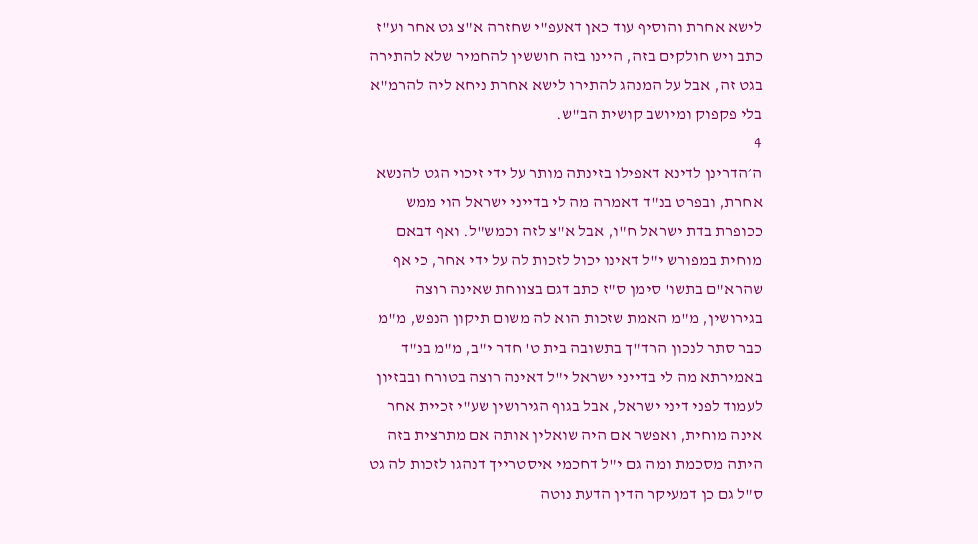לישא אחרת והוסיף עוד כאן דאעפ"י שחזרה א"צ גט אחר וע"ז כתב ויש חולקים בזה, היינו בזה חוששין להחמיר שלא להתירה בגט זה, אבל על המנהג להתירו לישא אחרת ניחא ליה להרמ"א בלי פקפוק ומיושב קושית הב"ש.
4
ה׳הדרינן לדינא דאפילו בזינתה מותר על ידי זיכוי הגט להנשא אחרת, ובפרט בנ"ד דאמרה מה לי בדייני ישראל הוי ממש ככופרת בדת ישראל ח"ו, אבל א"צ לזה וכמש"ל. ואף דבאם מוחית במפורש י"ל דאינו יכול לזכות לה על ידי אחר, כי אף שהרא"ם בתשו' סימן ס"ז כתב דגם בצווחת שאינה רוצה בגירושין, מ"מ האמת שזכות הוא לה משום תיקון הנפש, מ"מ כבר סתר לנכון הרד"ך בתשובה בית ט' חדר י"ב, מ"מ בנ"ד באמירתא מה לי בדייני ישראל י"ל דאינה רוצה בטורח ובבזיון לעמוד לפני דיני ישראל, אבל בגוף הגירושין שע"י זכיית אחר אינה מוחית, ואפשר אם היה שואלין אותה אם מתרצית בזה היתה מסכמת ומה גם י"ל דחכמי איסטרייך דנהגו לזכות לה גט ס"ל גם כן דמעיקר הדין הדעת נוטה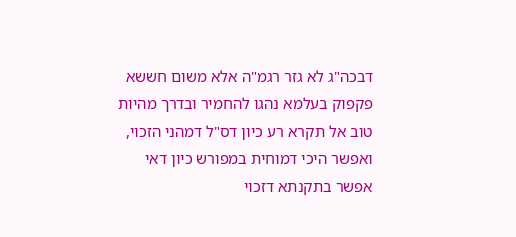דבכה"ג לא גזר רגמ"ה אלא משום חששא פקפוק בעלמא נהגו להחמיר ובדרך מהיות טוב אל תקרא רע כיון דס"ל דמהני הזכוי, ואפשר היכי דמוחית במפורש כיון דאי אפשר בתקנתא דזכוי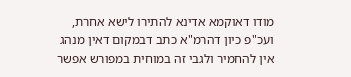מודו דאוקמא אדינא להתירו לישא אחרת, ועכ"פ כיון דהרמ"א כתב דבמקום דאין מנהג אין להחמיר ולגבי זה במוחית במפורש אפשר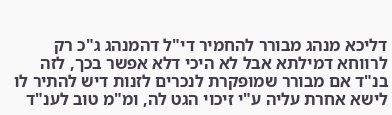דליכא מנהג מבורר להחמיר די"ל דהמנהג ג"כ רק לרווחא דמילתא אבל לא היכי דלא אפשר בכך, לזה בנ"ד אם מבורר שמופקרת לנכרים לזנות דיש להתיר לו לישא אחרת עליה ע"י זיכוי הגט לה, ומ"מ טוב לענ"ד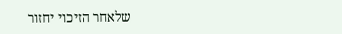שלאחר הזיכוי יחזור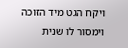ויקח הגט מיד הזוכה וימסור לו שנית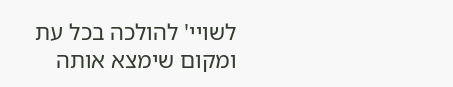לשויי' להולכה בכל עת ומקום שימצא אותה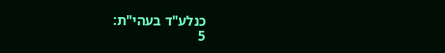כנלע"ד בעהי"ת:
5